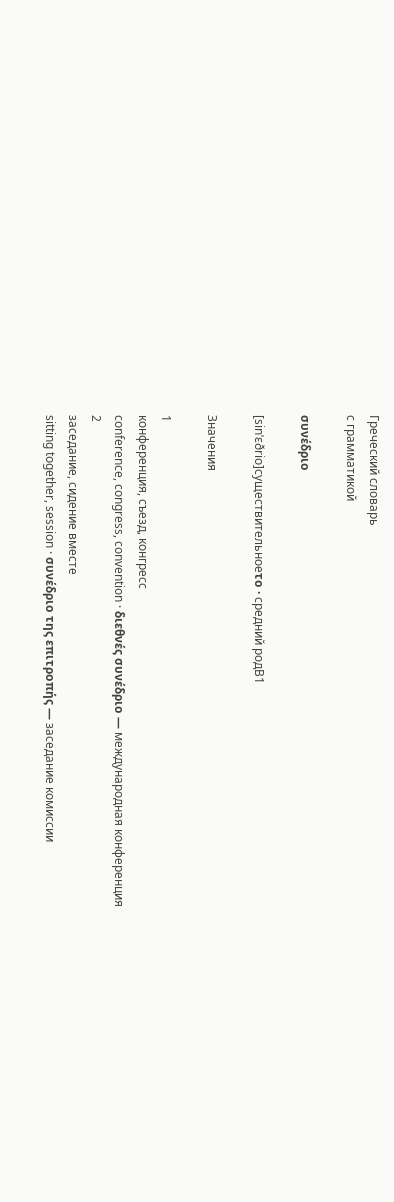Греческий словарь
с грамматикой

συνέδριο

[sinˈɛðrio]существительноеτο · средний родB1

Значения

1
конференция, съезд, конгресс
conference, congress, convention · διεθνές συνέδριο — международная конференция
2
заседание, сидение вместе
sitting together, session · συνέδριο της επιτροπής — заседание комиссии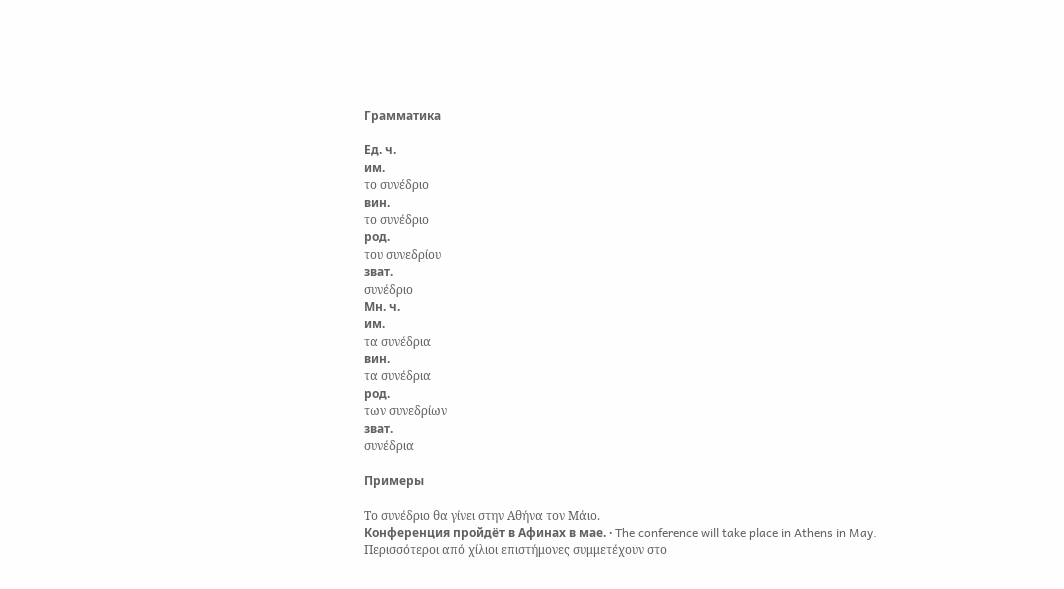Грамматика

Ед. ч.
им.
το συνέδριο
вин.
το συνέδριο
род.
του συνεδρίου
зват.
συνέδριο
Мн. ч.
им.
τα συνέδρια
вин.
τα συνέδρια
род.
των συνεδρίων
зват.
συνέδρια

Примеры

Το συνέδριο θα γίνει στην Αθήνα τον Μάιο.
Конференция пройдёт в Афинах в мае. · The conference will take place in Athens in May.
Περισσότεροι από χίλιοι επιστήμονες συμμετέχουν στο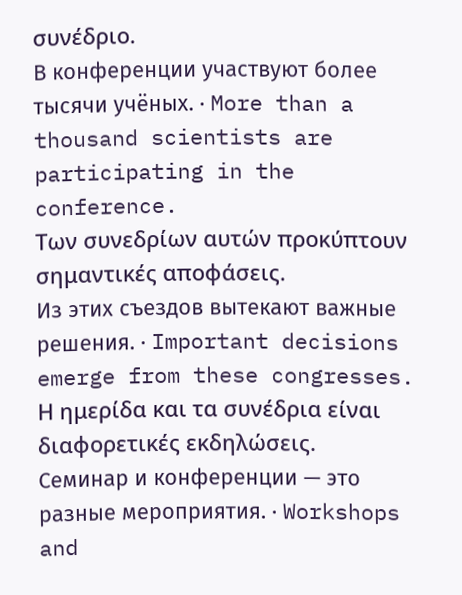συνέδριο.
В конференции участвуют более тысячи учёных. · More than a thousand scientists are participating in the conference.
Των συνεδρίων αυτών προκύπτουν σημαντικές αποφάσεις.
Из этих съездов вытекают важные решения. · Important decisions emerge from these congresses.
Η ημερίδα και τα συνέδρια είναι διαφορετικές εκδηλώσεις.
Семинар и конференции — это разные мероприятия. · Workshops and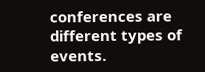conferences are different types of events.